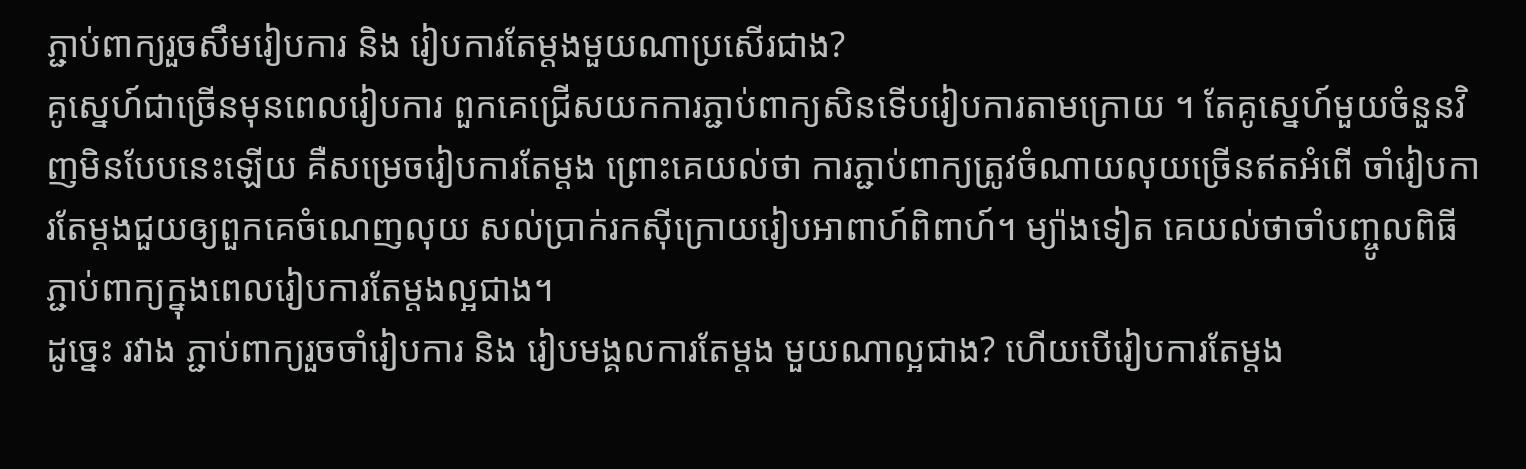ភ្ជាប់ពាក្យរួចសឹមរៀបការ និង រៀបការតែម្ដងមួយណាប្រសើរជាង?
គូស្នេហ៍ជាច្រើនមុនពេលរៀបការ ពួកគេជ្រើសយកការភ្ជាប់ពាក្យសិនទើបរៀបការតាមក្រោយ ។ តែគូស្នេហ៍មួយចំនួនវិញមិនបែបនេះឡើយ គឺសម្រេចរៀបការតែម្ដង ព្រោះគេយល់ថា ការភ្ជាប់ពាក្យត្រូវចំណាយលុយច្រើនឥតអំពើ ចាំរៀបការតែម្ដងជួយឲ្យពួកគេចំណេញលុយ សល់ប្រាក់រកស៊ីក្រោយរៀបអាពាហ៍ពិពាហ៍។ ម្យ៉ាងទៀត គេយល់ថាចាំបញ្ចូលពិធីភ្ជាប់ពាក្យក្នុងពេលរៀបការតែម្ដងល្អជាង។
ដូច្នេះ រវាង ភ្ជាប់ពាក្យរួចចាំរៀបការ និង រៀបមង្គលការតែម្ដង មួយណាល្អជាង? ហើយបើរៀបការតែម្ដង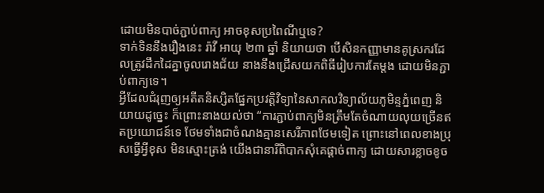ដោយមិនបាច់ភ្ជាប់ពាក្យ អាចខុសប្រពៃណីឬទេ?
ទាក់ទិននឹងរឿងនេះ រ៉ាវី អាយុ ២៣ ឆ្នាំ និយាយថា បើសិនកញ្ញាមានគូស្រករដែលត្រូវដឹកដៃគ្នាចូលរោងជ័យ នាងនឹងជ្រើសយកពិធីរៀបការតែម្ដង ដោយមិនភ្ជាប់ពាក្យទេ។
អ្វីដែលជំរុញឲ្យអតីតនិស្សិតផ្នែកប្រវត្តិវិទ្យានៃសាកលវិទ្យាល័យភូមិន្ទភ្នំពេញ និយាយដូច្នេះ ក៏ព្រោះនាងយល់ថា “ការភ្ជាប់ពាក្យមិនត្រឹមតែចំណាយលុយច្រើនឥតប្រយោជន៍ទេ ថែមទាំងជាចំណងគ្មានសេរីភាពថែមទៀត ព្រោះនៅពេលខាងប្រុសធ្វើអ្វីខុស មិនស្មោះត្រង់ យើងជានារីពិបាកសុំគេផ្ដាច់ពាក្យ ដោយសារខ្លាចខូច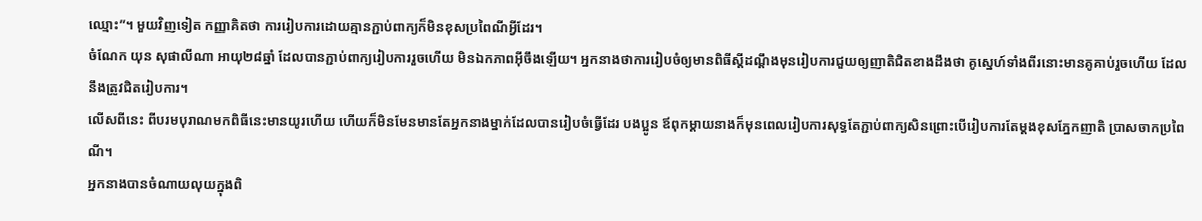ឈ្មោះ”។ មួយវិញទៀត កញ្ញាគិតថា ការរៀបការដោយគ្មានភ្ជាប់ពាក្យក៏មិនខុសប្រពៃណីអ្វីដែរ។
ចំណែក យុន សុផាលីណា អាយុ២៨ឆ្នាំ ដែលបានភ្ជាប់ពាក្យរៀបការរួចហើយ មិនឯកភាពអ៊ីចឹងឡើយ។ អ្នកនាងថាការរៀបចំឲ្យមានពិធីស្ដីដណ្ដឹងមុនរៀបការជួយឲ្យញាតិជិតខាងដឹងថា គូស្នេហ៍ទាំងពីរនោះមានគូគាប់រួចហើយ ដែលនឹងត្រូវជិតរៀបការ។
លើសពីនេះ ពីបរមបុរាណមកពិធីនេះមានយូរហើយ ហើយក៏មិនមែនមានតែអ្នកនាងម្នាក់ដែលបានរៀបចំធ្វើដែរ បងប្អូន ឪពុកម្ដាយនាងក៏មុនពេលរៀបការសុទ្ធតែភ្ជាប់ពាក្យសិនព្រោះបើរៀបការតែម្ដងខុសភ្នែកញាតិ ប្រាសចាកប្រពៃណី។
អ្នកនាងបានចំណាយលុយក្នុងពិ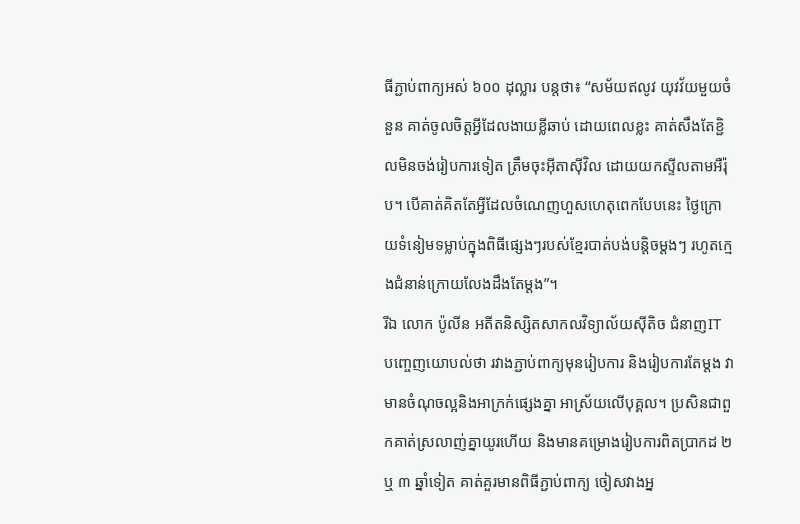ធីភ្ជាប់ពាក្យអស់ ៦០០ ដុល្លារ បន្តថា៖ “សម័យឥលូវ យុវវ័យមួយចំនួន គាត់ចូលចិត្តអ្វីដែលងាយខ្លីឆាប់ ដោយពេលខ្លះ គាត់សឹងតែខ្ជិលមិនចង់រៀបការទៀត ត្រឹមចុះអ៊ីតាស៊ីវិល ដោយយកស្ទីលតាមអឺរ៉ុប។ បើគាត់គិតតែអ្វីដែលចំណេញហួសហេតុពេកបែបនេះ ថ្ងៃក្រោយទំនៀមទម្លាប់ក្នុងពិធីផ្សេងៗរបស់ខ្មែរបាត់បង់បន្តិចម្ដងៗ រហូតក្មេងជំនាន់ក្រោយលែងដឹងតែម្ដង”។
រីឯ លោក ប៉ូលីន អតីតនិស្សិតសាកលវិទ្យាល័យស៊ីតិច ជំនាញIT បញ្ចេញយោបល់ថា រវាងភ្ជាប់ពាក្យមុនរៀបការ និងរៀបការតែម្ដង វាមានចំណុចល្អនិងអាក្រក់ផ្សេងគ្នា អាស្រ័យលើបុគ្គល។ ប្រសិនជាពួកគាត់ស្រលាញ់គ្នាយូរហើយ និងមានគម្រោងរៀបការពិតប្រាកដ ២ ឬ ៣ ឆ្នាំទៀត គាត់គួរមានពិធីភ្ជាប់ពាក្យ ចៀសវាងអ្ន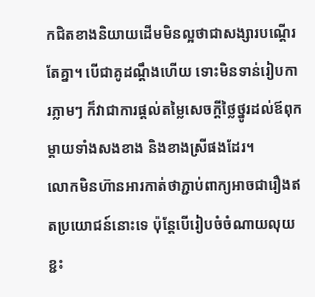កជិតខាងនិយាយដើមមិនល្អថាជាសង្សារបណ្ដើរតែគ្នា។ បើជាគូដណ្ដឹងហើយ ទោះមិនទាន់រៀបការភ្លាមៗ ក៏វាជាការផ្ដល់តម្លៃសេចក្ដីថ្លៃថ្នូរដល់ឪពុកម្ដាយទាំងសងខាង និងខាងស្រីផងដែរ។
លោកមិនហ៊ានអារកាត់ថាភ្ជាប់ពាក្យអាចជារឿងឥតប្រយោជន៍នោះទេ ប៉ុន្តែបើរៀបចំចំណាយលុយខ្ជះ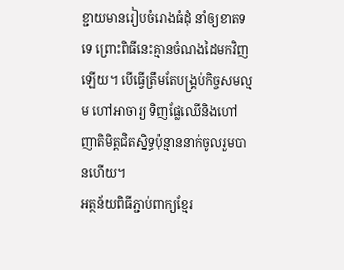ខ្ជាយមានរៀបចំរោងធំដុំ នាំឲ្យខាតទទេ ព្រោះពិធីនេះគ្មានចំណងដៃមកវិញឡើយ។ បើធ្វើត្រឹមតែបង្គ្រប់កិច្ចសមល្មម ហៅអាចារ្យ ទិញផ្លែឈើនិងហៅញាតិមិត្តជិតស្និទ្ធប៉ុន្មាននាក់ចូលរួមបានហើយ។
អត្ថន័យពិធីភ្ជាប់ពាក្យខ្មែរ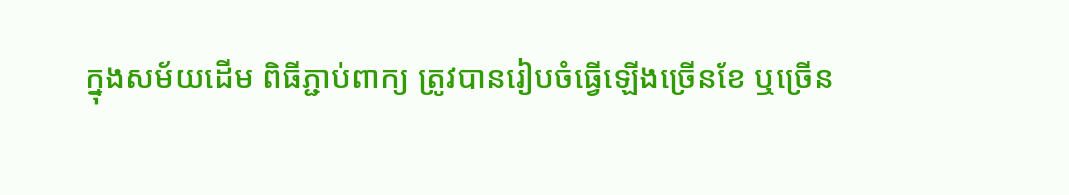ក្នុងសម័យដើម ពិធីភ្ជាប់ពាក្យ ត្រូវបានរៀបចំធ្វើឡើងច្រើនខែ ឬច្រើន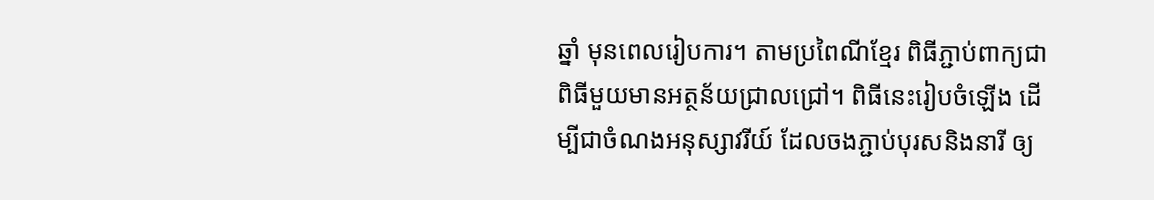ឆ្នាំ មុនពេលរៀបការ។ តាមប្រពៃណីខ្មែរ ពិធីភ្ជាប់ពាក្យជាពិធីមួយមានអត្ថន័យជ្រាលជ្រៅ។ ពិធីនេះរៀបចំឡើង ដើម្បីជាចំណងអនុស្សាវរីយ៍ ដែលចងភ្ជាប់បុរសនិងនារី ឲ្យ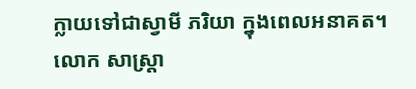ក្លាយទៅជាស្វាមី ភរិយា ក្នុងពេលអនាគត។
លោក សាស្ត្រា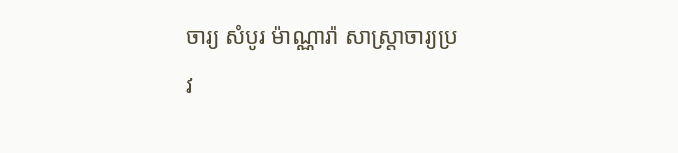ចារ្យ សំបូរ ម៉ាណ្ណារ៉ា សាស្ត្រាចារ្យប្រវ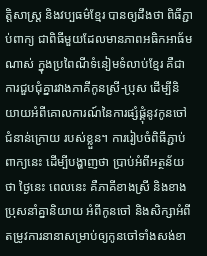ត្តិសាស្ត្រ និងវប្បធម៌ខ្មែរ បានឲ្យដឹងថា ពិធីភ្ជាប់ពាក្យ ជាពិធីមួយដែលមានភាពអធិកអាធ័មណាស់ ក្នុងប្រពៃណីទំនៀមទំលាប់ខ្មែរ គឺជាការជួបជុំគ្នារវាងភាគីកូនស្រី-ប្រុស ដើម្បីនិយាយអំពីគោលការណ៍នៃការផ្សំផ្គុំនូវកូនចៅជំនាន់ក្រោយ របស់ខ្លួន។ ការរៀបចំពិធីភ្ជាប់ពាក្យនេះ ដើម្បីបង្ហាញថា ប្រាប់អំពីអត្ថន័យថា ថៃ្ងនេះ ពេលនេះ គឺភាគីខាងស្រី និងខាងប្រុសនាំគ្នានិយាយ អំពីកូនចៅ និងសិក្សាអំពីតម្រូវការនានាសម្រាប់ឲ្យកូនចៅទាំងសង់ខា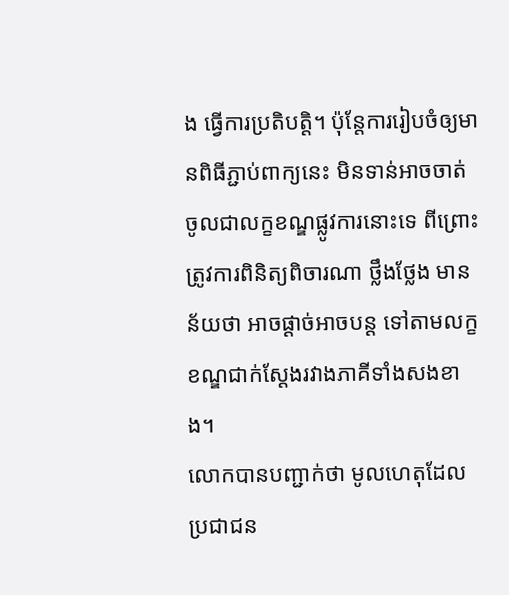ង ធ្វើការប្រតិបត្តិ។ ប៉ុន្តែការរៀបចំឲ្យមានពិធីភ្ជាប់ពាក្យនេះ មិនទាន់អាចចាត់ចូលជាលក្ខខណ្ឌផ្លូវការនោះទេ ពីព្រោះត្រូវការពិនិត្យពិចារណា ថ្លឹងថ្លែង មានន័យថា អាចផ្ដាច់អាចបន្ត ទៅតាមលក្ខខណ្ឌជាក់ស្ដែងរវាងភាគីទាំងសងខាង។
លោកបានបញ្ជាក់ថា មូលហេតុដែលប្រជាជន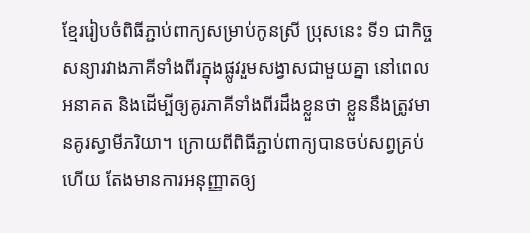ខ្មែររៀបចំពិធីភ្ជាប់ពាក្យសម្រាប់កូនស្រី ប្រុសនេះ ទី១ ជាកិច្ចសន្យារវាងភាគីទាំងពីរក្នុងផ្លូវរួមសង្វាសជាមួយគ្នា នៅពេលអនាគត និងដើម្បីឲ្យគូរភាគីទាំងពីរដឹងខ្លួនថា ខ្លួននឹងត្រូវមានគូរស្វាមីភរិយា។ ក្រោយពីពិធីភ្ជាប់ពាក្យបានចប់សព្វគ្រប់ហើយ តែងមានការអនុញ្ញាតឲ្យ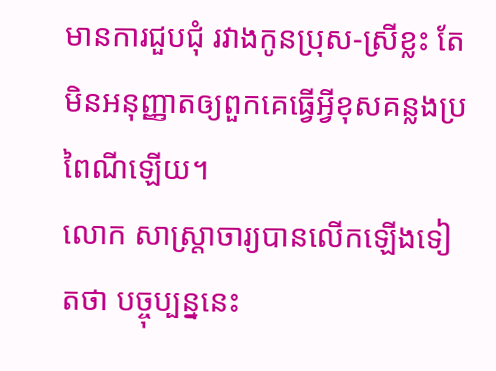មានការជួបជុំ រវាងកូនប្រុស-ស្រីខ្លះ តែមិនអនុញ្ញាតឲ្យពួកគេធ្វើអ្វីខុសគន្លងប្រពៃណីឡើយ។
លោក សាស្ត្រាចារ្យបានលើកឡើងទៀតថា បច្ចុប្បន្ននេះ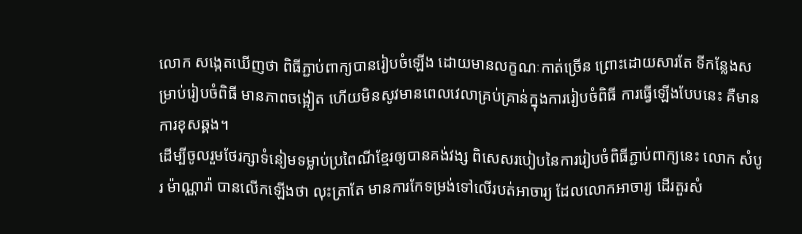លោក សង្កេតឃើញថា ពិធីភ្ជាប់ពាក្យបានរៀបចំឡើង ដោយមានលក្ខណៈកាត់ច្រើន ព្រោះដោយសារតែ ទីកន្លែងសម្រាប់រៀបចំពិធី មានភាពចង្អៀត ហើយមិនសូវមានពេលវេលាគ្រប់គ្រាន់ក្នុងការរៀបចំពិធី ការធ្វើឡើងបែបនេះ គឺមានការខុសឆ្គង។
ដើម្បីចូលរួមថែរក្សាទំនៀមទម្លាប់ប្រពៃណីខ្មែរឲ្យបានគង់វង្ស ពិសេសរបៀបនៃការរៀបចំពិធីភ្ជាប់ពាក្យនេះ លោក សំបូរ ម៉ាណ្ណារ៉ា បានលើកឡើងថា លុះត្រាតែ មានការកែទម្រង់ទៅលើរបត់អាចារ្យ ដែលលោកអាចារ្យ ដើរតួរសំ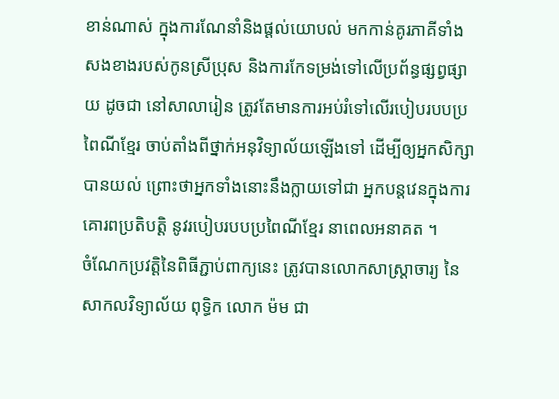ខាន់ណាស់ ក្នុងការណែនាំនិងផ្ដល់យោបល់ មកកាន់គូរភាគីទាំងសងខាងរបស់កូនស្រីប្រុស និងការកែទម្រង់ទៅលើប្រព័ន្ធផ្សព្វផ្សាយ ដូចជា នៅសាលារៀន ត្រូវតែមានការអប់រំទៅលើរបៀបរបបប្រពៃណីខ្មែរ ចាប់តាំងពីថ្នាក់អនុវិទ្យាល័យឡើងទៅ ដើម្បីឲ្យអ្នកសិក្សាបានយល់ ព្រោះថាអ្នកទាំងនោះនឹងក្លាយទៅជា អ្នកបន្តវេនក្នុងការគោរពប្រតិបត្តិ នូវរបៀបរបបប្រពៃណីខ្មែរ នាពេលអនាគត ។
ចំណែកប្រវត្តិនៃពិធីភ្ជាប់ពាក្យនេះ ត្រូវបានលោកសាស្ត្រាចារ្យ នៃសាកលវិទ្យាល័យ ពុទ្ធិក លោក ម៉ម ជា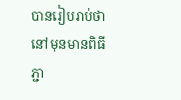បានរៀបរាប់ថា នៅមុនមានពិធីភ្ជា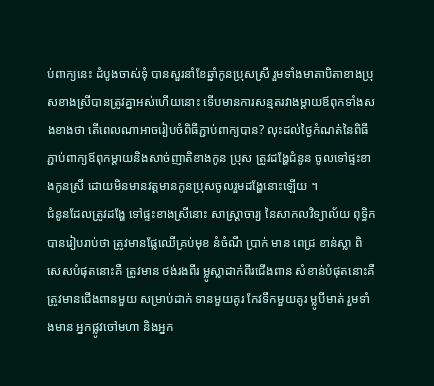ប់ពាក្យនេះ ដំបូងចាស់ទុំ បានសួរនាំខែឆ្នាំកូនប្រុសស្រី រួមទាំងមាតាបិតាខាងប្រុសខាងស្រីបានត្រូវគ្នាអស់ហើយនោះ ទើបមានការសន្មតរវាងម្ដាយឪពុកទាំងសងខាងថា តើពេលណាអាចរៀបចំពិធីភ្ជាប់ពាក្យបាន? លុះដល់ថ្ងៃកំណត់នៃពិធីភ្ជាប់ពាក្យឪពុកម្ដាយនិងសាច់ញាតិខាងកូន ប្រុស ត្រូវដង្ហែជំនូន ចូលទៅផ្ទះខាងកូនស្រី ដោយមិនមានវត្តមានកូនប្រុសចូលរួមដង្ហែនោះឡើយ ។
ជំនូនដែលត្រូវដង្ហែ ទៅផ្ទះខាងស្រីនោះ សាស្ត្រាចារ្យ នៃសាកលវិទ្យាល័យ ពុទ្ធិក បានរៀបរាប់ថា ត្រូវមានផ្លែឈើគ្រប់មុខ នំចំណី ប្រាក់ មាន ពេជ្រ ខាន់ស្លា ពិសេសបំផុតនោះគឺ ត្រូវមាន ថង់រងពីរ ម្លូស្លាដាក់ពីរជើងពាន សំខាន់បំផុតនោះគឺ ត្រូវមានជើងពានមួយ សម្រាប់ដាក់ ទានមួយគូរ កែវទឹកមួយគូរ ម្លូបីមាត់ រួមទាំងមាន អ្នកផ្លូវចៅមហា និងអ្នក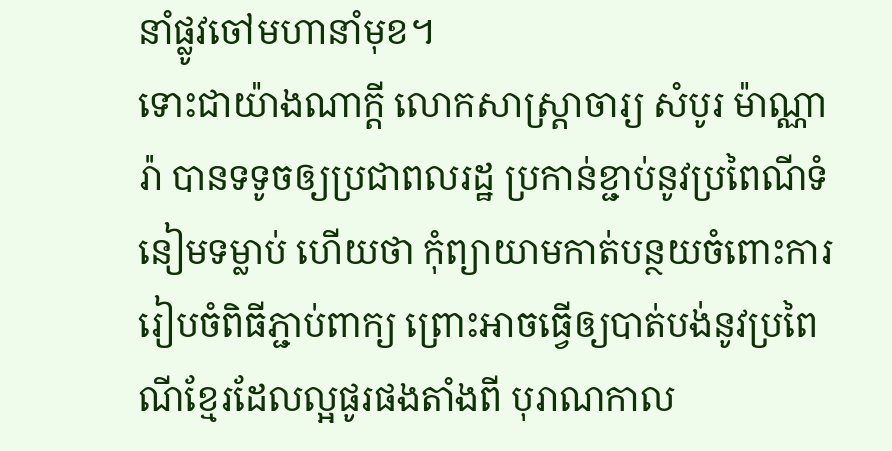នាំផ្លូវចៅមហានាំមុខ។
ទោះជាយ៉ាងណាក្ដី លោកសាស្ត្រាចារ្យ សំបូរ ម៉ាណ្ណារ៉ា បានទទូចឲ្យប្រជាពលរដ្ឋ ប្រកាន់ខ្ជាប់នូវប្រពៃណីទំនៀមទម្លាប់ ហើយថា កុំព្យាយាមកាត់បន្ថយចំពោះការរៀបចំពិធីភ្ជាប់ពាក្យ ព្រោះអាចធ្វើឲ្យបាត់បង់នូវប្រពៃណីខ្មែរដែលល្អផូរផងតាំងពី បុរាណកាល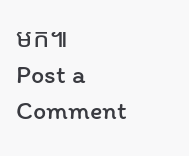មក៕
Post a Comment